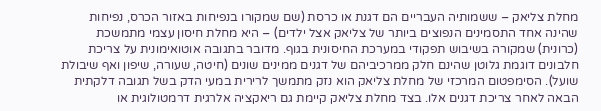מחלת צליאק – ששמותיה העבריים הם דגנת או כרסת (שם שמקורו בנפיחות באזור הכרס, נפיחות שהינה אחד התסמינים הנפוצים ביותר של צליאק אצל ילדים) – היא מחלת חיסון עצמי מתמשכת (כרונית) שמקורה בשיבוש תפקודי במערכת החיסונית בגוף. מדובר בתגובה אוטואימונית על צריכת חלבונים דוגמת גלוטן שהינם חלק ממרכיביהם של דגנים ממינים שונים (חיטה, שעורה, שיפון ואף שיבולת שועל). הסימפטום המרכזי של מחלת צליאק הוא נזק מתמשך לרירית במעי הדק בשל תגובה דלקתית הבאה לאחר צריכת דגנים אלו. בצד מחלת צליאק קיימת גם ריאקציה אלרגית דרמטולוגית או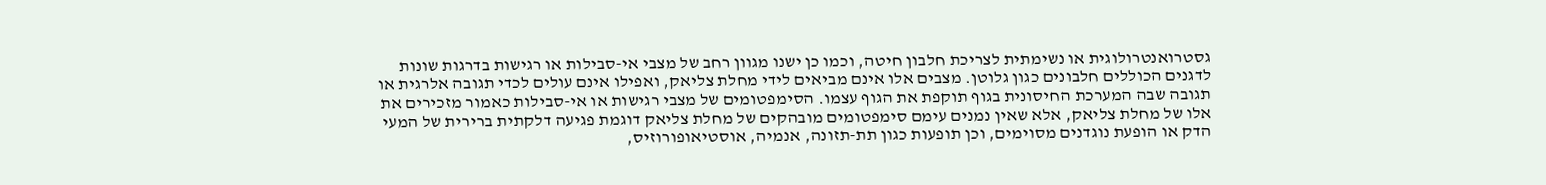גסטרואנטרולוגית או נשימתית לצריכת חלבון חיטה, וכמו כן ישנו מגוון רחב של מצבי אי-סבילות או רגישות בדרגות שונות לדגנים הכוללים חלבונים כגון גלוטן. מצבים אלו אינם מביאים לידי מחלת צליאק, ואפילו אינם עולים לכדי תגובה אלרגית או תגובה שבה המערכת החיסונית בגוף תוקפת את הגוף עצמו. הסימפטומים של מצבי רגישות או אי-סבילות כאמור מזכירים את אלו של מחלת צליאק, אלא שאין נמנים עימם סימפטומים מובהקים של מחלת צליאק דוגמת פגיעה דלקתית ברירית של המעי הדק או הופעת נוגדנים מסוימים, וכן תופעות כגון תת-תזונה, אנמיה, אוסטיאופורוזיס,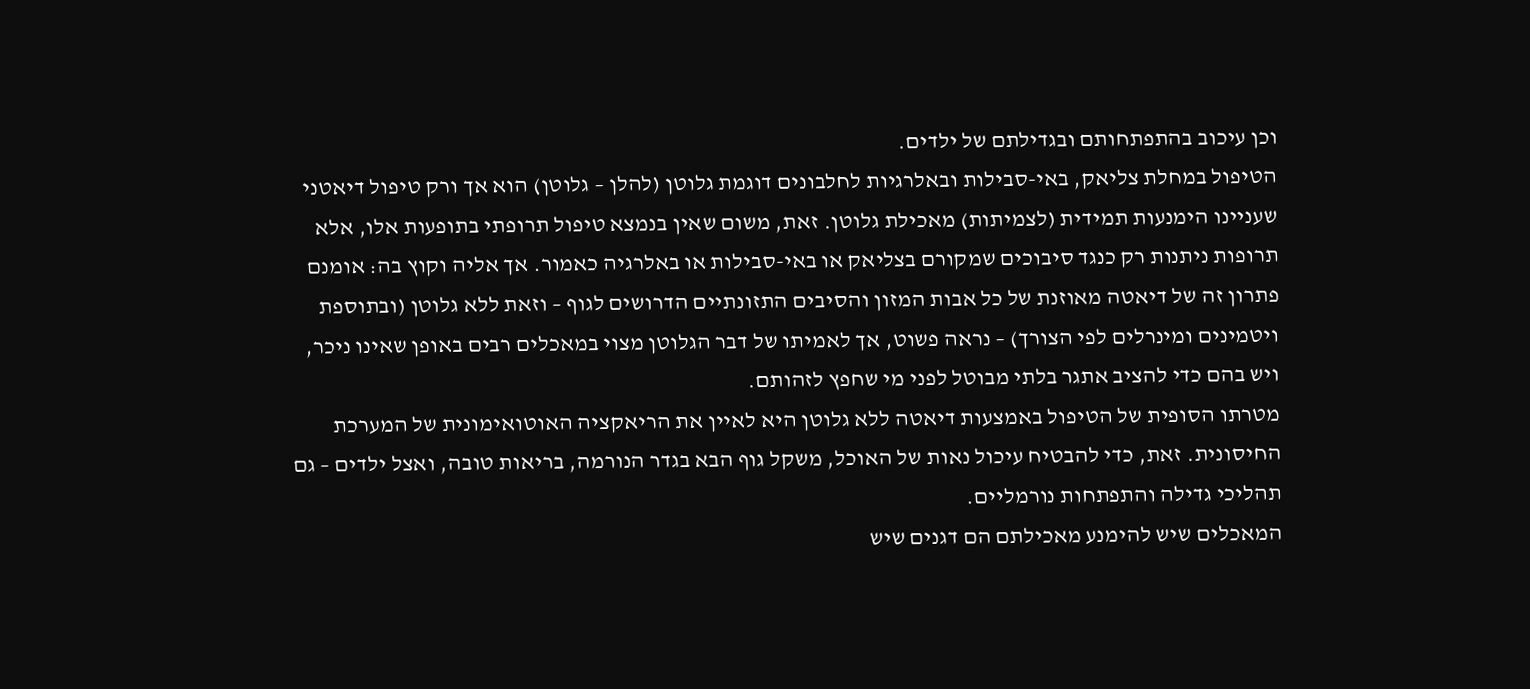וכן עיכוב בהתפתחותם ובגדילתם של ילדים.
הטיפול במחלת צליאק, באי-סבילות ובאלרגיות לחלבונים דוגמת גלוטן (להלן – גלוטן) הוא אך ורק טיפול דיאטני שעניינו הימנעות תמידית (לצמיתות) מאכילת גלוטן. זאת, משום שאין בנמצא טיפול תרופתי בתופעות אלו, אלא תרופות ניתנות רק כנגד סיבוכים שמקורם בצליאק או באי-סבילות או באלרגיה כאמור. אך אליה וקוץ בה: אומנם פתרון זה של דיאטה מאוזנת של כל אבות המזון והסיבים התזונתיים הדרושים לגוף – וזאת ללא גלוטן (ובתוספת ויטמינים ומינרלים לפי הצורך) – נראה פשוט, אך לאמיתו של דבר הגלוטן מצוי במאכלים רבים באופן שאינו ניכר, ויש בהם כדי להציב אתגר בלתי מבוטל לפני מי שחפץ לזהותם.
מטרתו הסופית של הטיפול באמצעות דיאטה ללא גלוטן היא לאיין את הריאקציה האוטואימונית של המערכת החיסונית. זאת, כדי להבטיח עיכול נאות של האוכל, משקל גוף הבא בגדר הנורמה, בריאות טובה, ואצל ילדים – גם תהליכי גדילה והתפתחות נורמליים.
המאכלים שיש להימנע מאכילתם הם דגנים שיש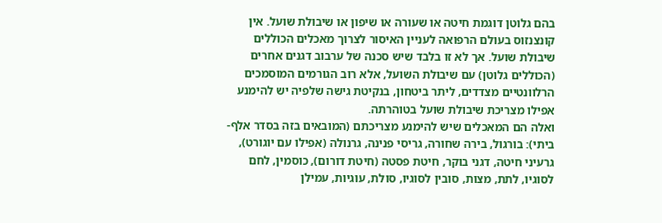בהם גלוטן דוגמת חיטה או שעורה או שיפון או שיבולת שועל. אין קונצנזוס בעולם הרפואה לעניין האיסור לצרוך מאכלים הכוללים שיבולת שועל. אך לא זו בלבד שיש סכנה של ערבוב דגנים אחרים (הכוללים גלוטן) עם שיבולת השועל, אלא רוב הגורמים המוסמכים הרלוונטיים מצדדים, ליתר ביטחון, בנקיטת גישה שלפיה יש להימנע אפילו מצריכת שיבולת שועל בטוהרתה.
ואלה הם המאכלים שיש להימנע מצריכתם (המובאים בזה בסדר אלף-ביתי): בורגול, בירה שחורה, גריסי פנינה, גרנולה (אפילו עם יוגורט), גרעיני חיטה, דגני בוקר, חיטת פסטה (חיטת דורום), כוסמין, לחם לסוגיו, לתת, מצות, סובין לסוגיו, סולת, עוגיות, עמילן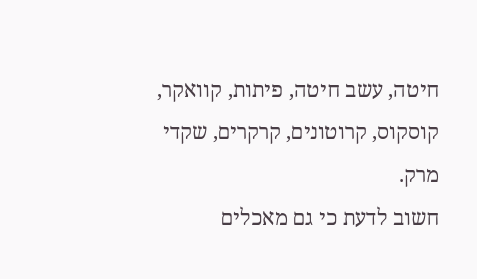חיטה, עשב חיטה, פיתות, קוואקר, קוסקוס, קרוטונים, קרקרים, שקדי מרק.
חשוב לדעת כי גם מאכלים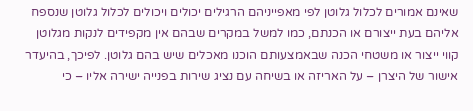שאינם אמורים לכלול גלוטן לפי מאפייניהם הרגילים יכולים ויכולים לכלול גלוטן שנספח אליהם בעת ייצורם או הכנתם, כמו למשל במקרים שבהם אין מקפידים לנקות מגלוטן קווי ייצור או משטחי הכנה שבאמצעותם הוכנו מאכלים שיש בהם גלוטן. לפיכך, בהיעדר אישור של היצרן – על האריזה או בשיחה עם נציג שירות בפנייה ישירה אליו – כי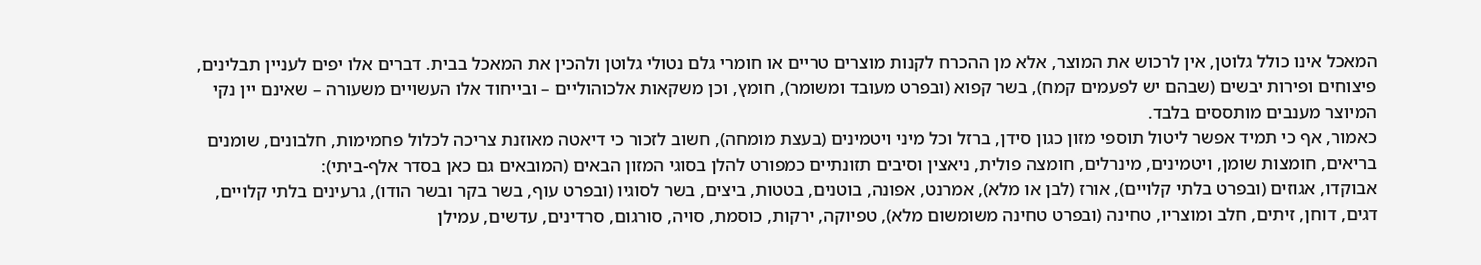המאכל אינו כולל גלוטן, אין לרכוש את המוצר, אלא מן ההכרח לקנות מוצרים טריים או חומרי גלם נטולי גלוטן ולהכין את המאכל בבית. דברים אלו יפים לעניין תבלינים, פיצוחים ופירות יבשים (שבהם יש לפעמים קמח), בשר קפוא (ובפרט מעובד ומשומר), חומץ, וכן משקאות אלכוהוליים – ובייחוד אלו העשויים משעורה – שאינם יין נקי המיוצר מענבים מותססים בלבד.
כאמור, אף כי תמיד אפשר ליטול תוספי מזון כגון סידן, ברזל וכל מיני ויטמינים (בעצת מומחה), חשוב לזכור כי דיאטה מאוזנת צריכה לכלול פחמימות, חלבונים, שומנים בריאים, חומצות שומן, ויטמינים, מינרלים, חומצה פולית, ניאצין וסיבים תזונתיים כמפורט להלן בסוגי המזון הבאים (המובאים גם כאן בסדר אלף-ביתי):
אבוקדו, אגוזים (ובפרט בלתי קלויים), אורז (לבן או מלא), אמרנט, אפונה, בוטנים, בטטות, ביצים, בשר לסוגיו (ובפרט עוף, בשר בקר ובשר הודו), גרעינים בלתי קלויים, דגים, דוחן, זיתים, חלב ומוצריו, טחינה (ובפרט טחינה משומשום מלא), טפיוקה, ירקות, כוסמת, סויה, סורגום, סרדינים, עדשים, עמילן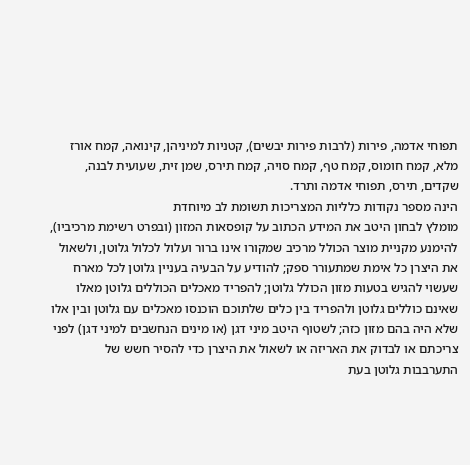תפוחי אדמה, פירות (לרבות פירות יבשים), קטניות למיניהן, קינואה, קמח אורז מלא, קמח חומוס, קמח טף, קמח סויה, קמח תירס, שמן זית, שעועית לבנה, שקדים, תירס, תפוחי אדמה ותרד.
הינה מספר נקודות כלליות המצריכות תשומת לב מיוחדת
מומלץ לבחון היטב את המידע הכתוב על קופסאות המזון (ובפרט רשימת מרכיביו), להימנע מקניית מוצר הכולל מרכיב שמקורו אינו ברור ועלול לכלול גלוטן, ולשאול את היצרן כל אימת שמתעורר ספק; להודיע על הבעיה בעניין גלוטן לכל מארח שעשוי להגיש בטעות מזון הכולל גלוטן; להפריד מאכלים הכוללים גלוטן מאלו שאינם כוללים גלוטן ולהפריד בין כלים שלתוכם הוכנסו מאכלים עם גלוטן ובין אלו שלא היה בהם מזון כזה; לשטוף היטב מיני דגן (או מינים הנחשבים למיני דגן) לפני צריכתם או לבדוק את האריזה או לשאול את היצרן כדי להסיר חשש של התערבבות גלוטן בעת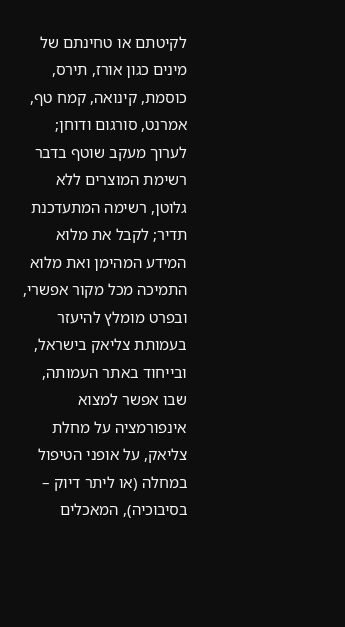לקיטתם או טחינתם של מינים כגון אורז, תירס, כוסמת, קינואה, קמח טף, אמרנט, סורגום ודוחן; לערוך מעקב שוטף בדבר רשימת המוצרים ללא גלוטן, רשימה המתעדכנת תדיר; לקבל את מלוא המידע המהימן ואת מלוא התמיכה מכל מקור אפשרי, ובפרט מומלץ להיעזר בעמותת צליאק בישראל, ובייחוד באתר העמותה, שבו אפשר למצוא אינפורמציה על מחלת צליאק, על אופני הטיפול במחלה (או ליתר דיוק – בסיבוכיה), המאכלים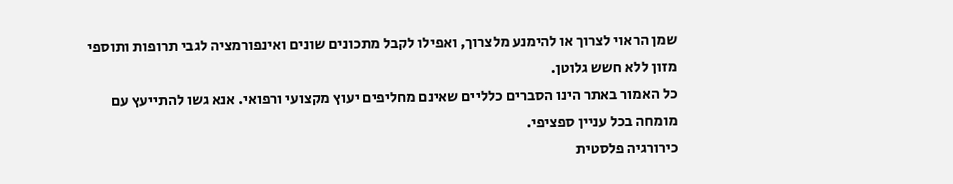שמן הראוי לצרוך או להימנע מלצרוך, ואפילו לקבל מתכונים שונים ואינפורמציה לגבי תרופות ותוספי מזון ללא חשש גלוטן.
כל האמור באתר הינו הסברים כלליים שאינם מחליפים יעוץ מקצועי ורפואי. אנא גשו להתייעץ עם מומחה בכל עניין ספציפי.
כירורגיה פלסטית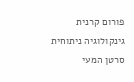פורום קרנית
גינקולוגיה ניתוחית
סרטן המעי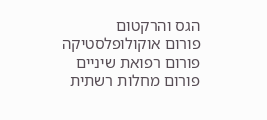הגס והרקטום
פורום אוקולופלסטיקה
פורום רפואת שיניים
פורום מחלות רשתית